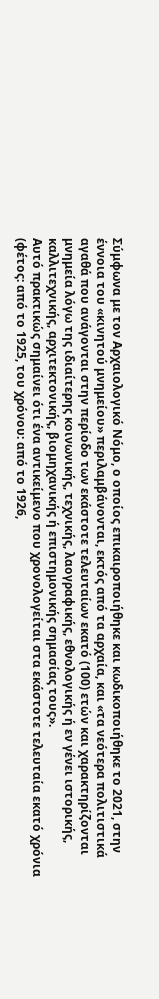Σύμφωνα με τον Αρχαιολογικό Νόμο, ο οποίος επικαιροποιήθηκε και κωδικοποιήθηκε το 2021, στην έννοια του «κινητού μνημείου» περιλαμβάνονται, εκτός από τα αρχαία, και «τα νεότερα πολιτιστικά αγαθά που ανάγονται στην περίοδο των εκάστοτε τελευταίων εκατό (100) ετών και χαρακτηρίζονται μνημεία λόγω της ιδιαίτερης κοινωνικής, τεχνικής, λαογραφικής, εθνολογικής ή εν γένει ιστορικής, καλλιτεχνικής, αρχιτεκτονικής, βιομηχανικής ή επιστημονικής σημασίας τους».
Αυτό πρακτικώς σημαίνει ότι ένα αντικείμενο που χρονολογείται στα εκάστοτε τελευταία εκατό χρόνια (φέτος: από το 1925, του χρόνου: από το 1926,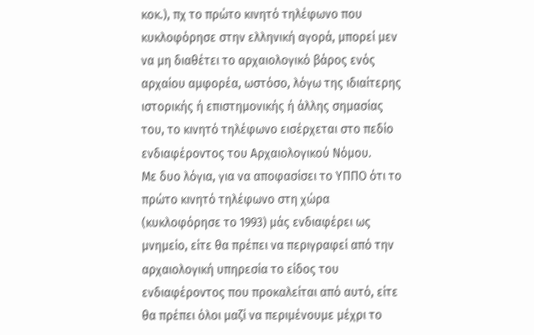κοκ.), πχ το πρώτο κινητό τηλέφωνο που κυκλοφόρησε στην ελληνική αγορά, μπορεί μεν να μη διαθέτει το αρχαιολογικό βάρος ενός αρχαίου αμφορέα, ωστόσο, λόγω της ιδιαίτερης ιστορικής ή επιστημονικής ή άλλης σημασίας του, το κινητό τηλέφωνο εισέρχεται στο πεδίο ενδιαφέροντος του Αρχαιολογικού Νόμου.
Με δυο λόγια, για να αποφασίσει το ΥΠΠΟ ότι το πρώτο κινητό τηλέφωνο στη χώρα (κυκλοφόρησε το 1993) μάς ενδιαφέρει ως μνημείο, είτε θα πρέπει να περιγραφεί από την αρχαιολογική υπηρεσία το είδος του ενδιαφέροντος που προκαλείται από αυτό, είτε θα πρέπει όλοι μαζί να περιμένουμε μέχρι το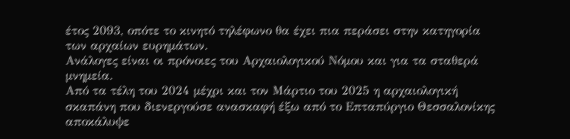έτος 2093, οπότε το κινητό τηλέφωνο θα έχει πια περάσει στην κατηγορία των αρχαίων ευρημάτων.
Ανάλογες είναι οι πρόνοιες του Αρχαιολογικού Νόμου και για τα σταθερά μνημεία.
Από τα τέλη του 2024 μέχρι και τον Μάρτιο του 2025 η αρχαιολογική σκαπάνη που διενεργούσε ανασκαφή έξω από το Επταπύργιο Θεσσαλονίκης αποκάλυψε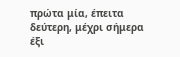πρώτα μία, έπειτα δεύτερη, μέχρι σήμερα έξι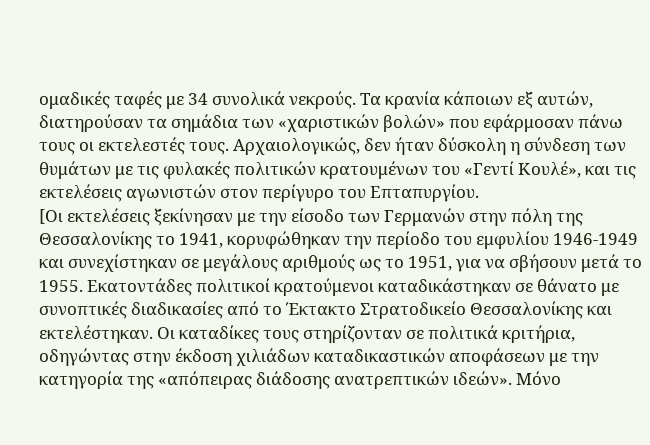ομαδικές ταφές με 34 συνολικά νεκρούς. Τα κρανία κάποιων εξ αυτών, διατηρούσαν τα σημάδια των «χαριστικών βολών» που εφάρμοσαν πάνω τους οι εκτελεστές τους. Αρχαιολογικώς, δεν ήταν δύσκολη η σύνδεση των θυμάτων με τις φυλακές πολιτικών κρατουμένων του «Γεντί Κουλέ», και τις εκτελέσεις αγωνιστών στον περίγυρο του Επταπυργίου.
[Οι εκτελέσεις ξεκίνησαν με την είσοδο των Γερμανών στην πόλη της Θεσσαλονίκης το 1941, κορυφώθηκαν την περίοδο του εμφυλίου 1946-1949 και συνεχίστηκαν σε μεγάλους αριθμούς ως το 1951, για να σβήσουν μετά το 1955. Εκατοντάδες πολιτικοί κρατούμενοι καταδικάστηκαν σε θάνατο με συνοπτικές διαδικασίες από το Έκτακτο Στρατοδικείο Θεσσαλονίκης και εκτελέστηκαν. Οι καταδίκες τους στηρίζονταν σε πολιτικά κριτήρια, οδηγώντας στην έκδοση χιλιάδων καταδικαστικών αποφάσεων με την κατηγορία της «απόπειρας διάδοσης ανατρεπτικών ιδεών». Μόνο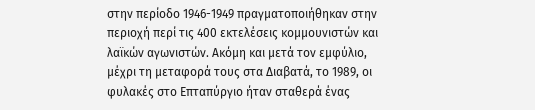στην περίοδο 1946-1949 πραγματοποιήθηκαν στην περιοχή περί τις 400 εκτελέσεις κομμουνιστών και λαϊκών αγωνιστών. Ακόμη και μετά τον εμφύλιο, μέχρι τη μεταφορά τους στα Διαβατά, το 1989, οι φυλακές στο Επταπύργιο ήταν σταθερά ένας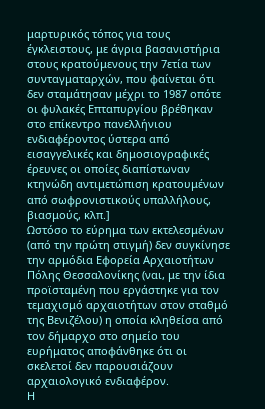μαρτυρικός τόπος για τους έγκλειστους, με άγρια βασανιστήρια στους κρατούμενους την 7ετία των συνταγματαρχών, που φαίνεται ότι δεν σταμάτησαν μέχρι το 1987 οπότε οι φυλακές Επταπυργίου βρέθηκαν στο επίκεντρο πανελλήνιου ενδιαφέροντος ύστερα από εισαγγελικές και δημοσιογραφικές έρευνες οι οποίες διαπίστωναν κτηνώδη αντιμετώπιση κρατουμένων από σωφρονιστικούς υπαλλήλους, βιασμούς, κλπ.]
Ωστόσο το εύρημα των εκτελεσμένων (από την πρώτη στιγμή) δεν συγκίνησε την αρμόδια Εφορεία Αρχαιοτήτων Πόλης Θεσσαλονίκης (ναι, με την ίδια προϊσταμένη που εργάστηκε για τον τεμαχισμό αρχαιοτήτων στον σταθμό της Βενιζέλου) η οποία κληθείσα από τον δήμαρχο στο σημείο του ευρήματος αποφάνθηκε ότι οι σκελετοί δεν παρουσιάζουν αρχαιολογικό ενδιαφέρον.
Η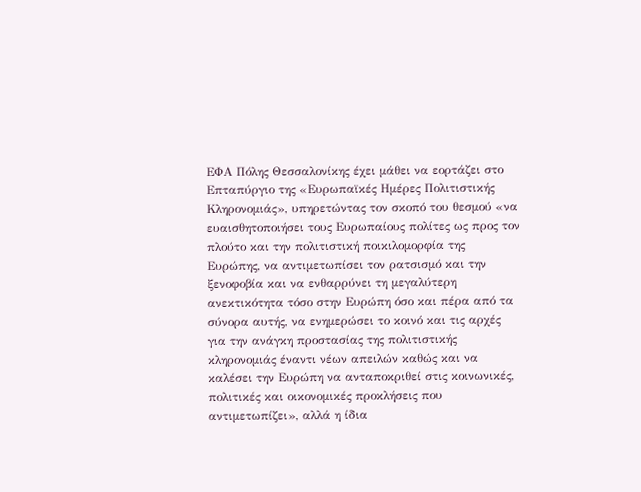ΕΦΑ Πόλης Θεσσαλονίκης έχει μάθει να εορτάζει στο Επταπύργιο της «Ευρωπαϊκές Ημέρες Πολιτιστικής Κληρονομιάς», υπηρετώντας τον σκοπό του θεσμού «να ευαισθητοποιήσει τους Ευρωπαίους πολίτες ως προς τον πλούτο και την πολιτιστική ποικιλομορφία της Ευρώπης, να αντιμετωπίσει τον ρατσισμό και την ξενοφοβία και να ενθαρρύνει τη μεγαλύτερη ανεκτικότητα τόσο στην Ευρώπη όσο και πέρα από τα σύνορα αυτής, να ενημερώσει το κοινό και τις αρχές για την ανάγκη προστασίας της πολιτιστικής κληρονομιάς έναντι νέων απειλών καθώς και να καλέσει την Ευρώπη να ανταποκριθεί στις κοινωνικές, πολιτικές και οικονομικές προκλήσεις που αντιμετωπίζει», αλλά η ίδια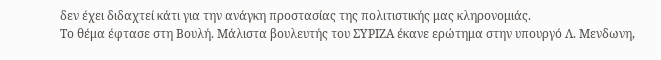δεν έχει διδαχτεί κάτι για την ανάγκη προστασίας της πολιτιστικής μας κληρονομιάς.
Το θέμα έφτασε στη Βουλή. Μάλιστα βουλευτής του ΣΥΡΙΖΑ έκανε ερώτημα στην υπουργό Λ. Μενδωνη,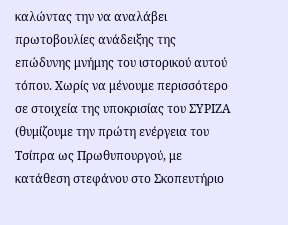καλώντας την να αναλάβει πρωτοβουλίες ανάδειξης της επώδυνης μνήμης του ιστορικού αυτού τόπου. Χωρίς να μένουμε περισσότερο σε στοιχεία της υποκρισίας του ΣΥΡΙΖΑ (θυμίζουμε την πρώτη ενέργεια του Τσίπρα ως Πρωθυπουργού, με κατάθεση στεφάνου στο Σκοπευτήριο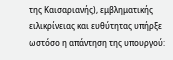της Καισαριανής), εμβληματικής ειλικρίνειας και ευθύτητας υπήρξε ωστόσο η απάντηση της υπουργού: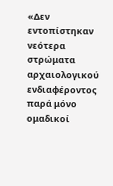«Δεν εντοπίστηκαν νεότερα στρώματα αρχαιολογικού ενδιαφέροντος παρά μόνο ομαδικοί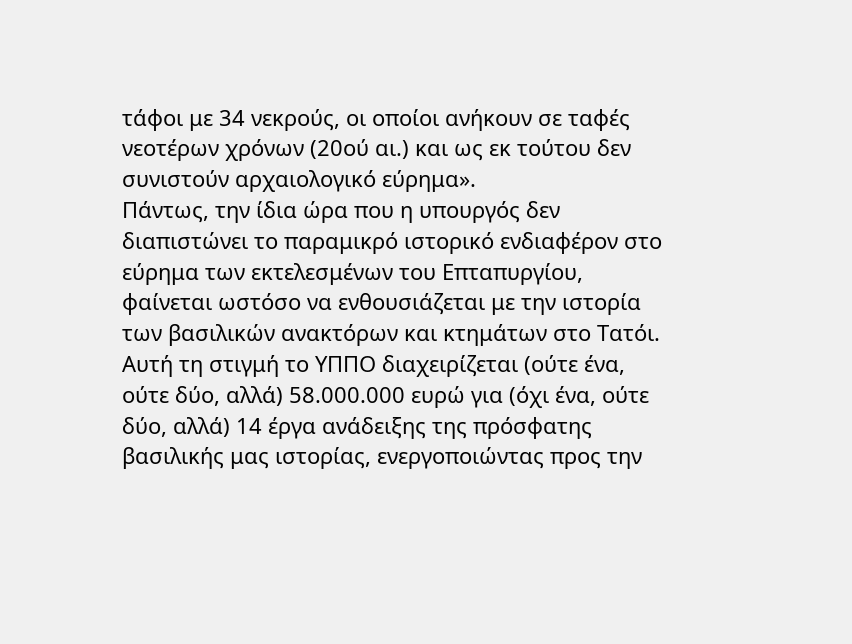τάφοι με 34 νεκρούς, οι οποίοι ανήκουν σε ταφές νεοτέρων χρόνων (20ού αι.) και ως εκ τούτου δεν συνιστούν αρχαιολογικό εύρημα».
Πάντως, την ίδια ώρα που η υπουργός δεν διαπιστώνει το παραμικρό ιστορικό ενδιαφέρον στο εύρημα των εκτελεσμένων του Επταπυργίου, φαίνεται ωστόσο να ενθουσιάζεται με την ιστορία των βασιλικών ανακτόρων και κτημάτων στο Τατόι. Αυτή τη στιγμή το ΥΠΠΟ διαχειρίζεται (ούτε ένα, ούτε δύο, αλλά) 58.000.000 ευρώ για (όχι ένα, ούτε δύο, αλλά) 14 έργα ανάδειξης της πρόσφατης βασιλικής μας ιστορίας, ενεργοποιώντας προς την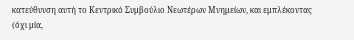κατεύθυνση αυτή το Κεντρικό Συμβούλιο Νεωτέρων Μνημείων, και εμπλέκοντας (όχι μία,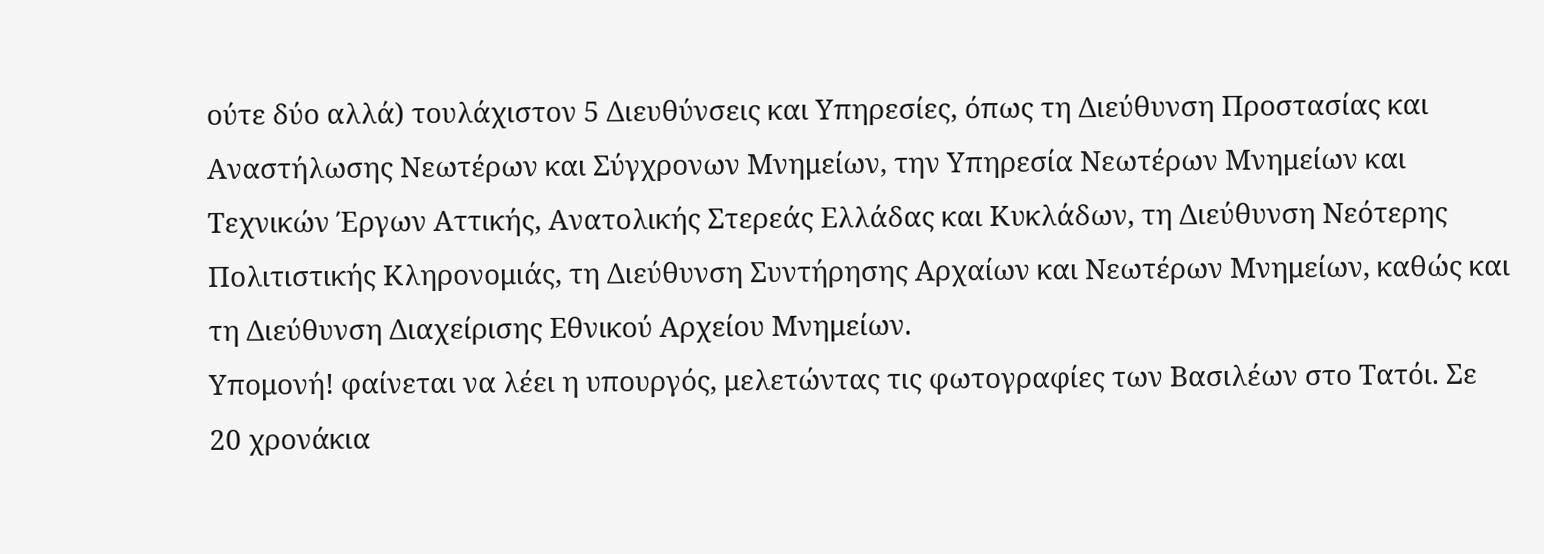ούτε δύο αλλά) τουλάχιστον 5 Διευθύνσεις και Υπηρεσίες, όπως τη Διεύθυνση Προστασίας και Αναστήλωσης Νεωτέρων και Σύγχρονων Μνημείων, την Υπηρεσία Νεωτέρων Μνημείων και Τεχνικών Έργων Αττικής, Ανατολικής Στερεάς Ελλάδας και Κυκλάδων, τη Διεύθυνση Νεότερης Πολιτιστικής Κληρονομιάς, τη Διεύθυνση Συντήρησης Αρχαίων και Νεωτέρων Μνημείων, καθώς και τη Διεύθυνση Διαχείρισης Εθνικού Αρχείου Μνημείων.
Υπομονή! φαίνεται να λέει η υπουργός, μελετώντας τις φωτογραφίες των Βασιλέων στο Τατόι. Σε 20 χρονάκια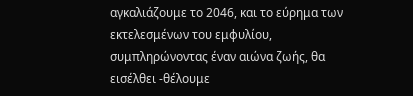αγκαλιάζουμε το 2046, και το εύρημα των εκτελεσμένων του εμφυλίου, συμπληρώνοντας έναν αιώνα ζωής, θα εισέλθει -θέλουμε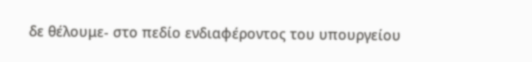δε θέλουμε- στο πεδίο ενδιαφέροντος του υπουργείου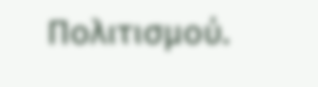Πολιτισμού.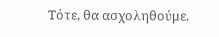Τότε, θα ασχοληθούμε.